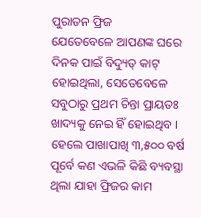ପୁରାତନ ଫ୍ରିଜ
ଯେତେବେଳେ ଆପଣଙ୍କ ଘରେ ଦିନକ ପାଇଁ ବିଦ୍ୟୁତ୍ କାଟ୍ ହୋଇଥିଲା, ସେତେବେଳେ ସବୁଠାରୁ ପ୍ରଥମ ଚିନ୍ତା ପ୍ରାୟତଃ ଖାଦ୍ୟକୁ ନେଇ ହିଁ ହୋଇଥିବ । ହେଲେ ପାଖାପାଖି ୩,୫୦୦ ବର୍ଷ ପୂର୍ବେ କଣ ଏଭଳି କିଛି ବ୍ୟବସ୍ଥା ଥିଲା ଯାହା ଫ୍ରିଜର କାମ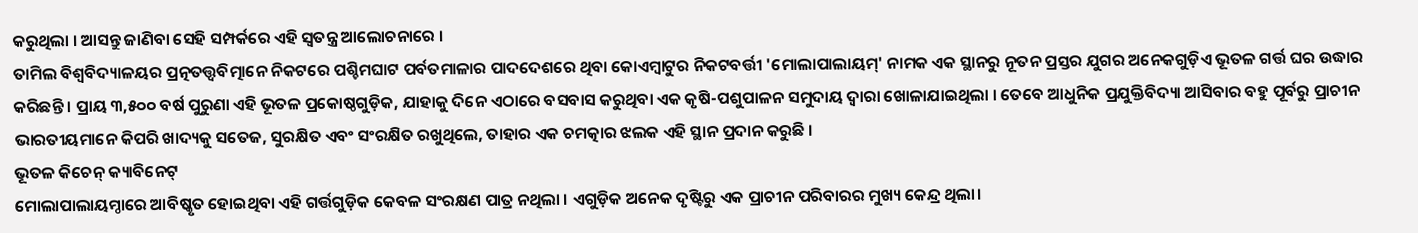କରୁଥିଲା । ଆସନ୍ତୁ ଜାଣିବା ସେହି ସମ୍ପର୍କରେ ଏହି ସ୍ବତନ୍ତ୍ର ଆଲୋଚନାରେ ।
ତାମିଲ ବିଶ୍ୱବିଦ୍ୟାଳୟର ପ୍ରତ୍ନତତ୍ତ୍ୱବିତ୍ମାନେ ନିକଟରେ ପଶ୍ଚିମଘାଟ ପର୍ବତମାଳାର ପାଦଦେଶରେ ଥିବା କୋଏମ୍ବାଟୁର ନିକଟବର୍ତ୍ତୀ 'ମୋଲାପାଲାୟମ୍' ନାମକ ଏକ ସ୍ଥାନରୁ ନୂତନ ପ୍ରସ୍ତର ଯୁଗର ଅନେକଗୁଡ଼ିଏ ଭୂତଳ ଗର୍ତ୍ତ ଘର ଉଦ୍ଧାର କରିଛନ୍ତି । ପ୍ରାୟ ୩,୫୦୦ ବର୍ଷ ପୁରୁଣା ଏହି ଭୂତଳ ପ୍ରକୋଷ୍ଠଗୁଡ଼ିକ, ଯାହାକୁ ଦିନେ ଏଠାରେ ବସବାସ କରୁଥିବା ଏକ କୃଷି-ପଶୁପାଳନ ସମୁଦାୟ ଦ୍ୱାରା ଖୋଳାଯାଇଥିଲା । ତେବେ ଆଧୁନିକ ପ୍ରଯୁକ୍ତିବିଦ୍ୟା ଆସିବାର ବହୁ ପୂର୍ବରୁ ପ୍ରାଚୀନ ଭାରତୀୟମାନେ କିପରି ଖାଦ୍ୟକୁ ସତେଜ, ସୁରକ୍ଷିତ ଏବଂ ସଂରକ୍ଷିତ ରଖୁଥିଲେ, ତାହାର ଏକ ଚମତ୍କାର ଝଲକ ଏହି ସ୍ଥାନ ପ୍ରଦାନ କରୁଛି ।
ଭୂତଳ କିଚେନ୍ କ୍ୟାବିନେଟ୍
ମୋଲାପାଲାୟମ୍ଠାରେ ଆବିଷ୍କୃତ ହୋଇଥିବା ଏହି ଗର୍ତ୍ତଗୁଡ଼ିକ କେବଳ ସଂରକ୍ଷଣ ପାତ୍ର ନଥିଲା । ଏଗୁଡ଼ିକ ଅନେକ ଦୃଷ୍ଟିରୁ ଏକ ପ୍ରାଚୀନ ପରିବାରର ମୁଖ୍ୟ କେନ୍ଦ୍ର ଥିଲା।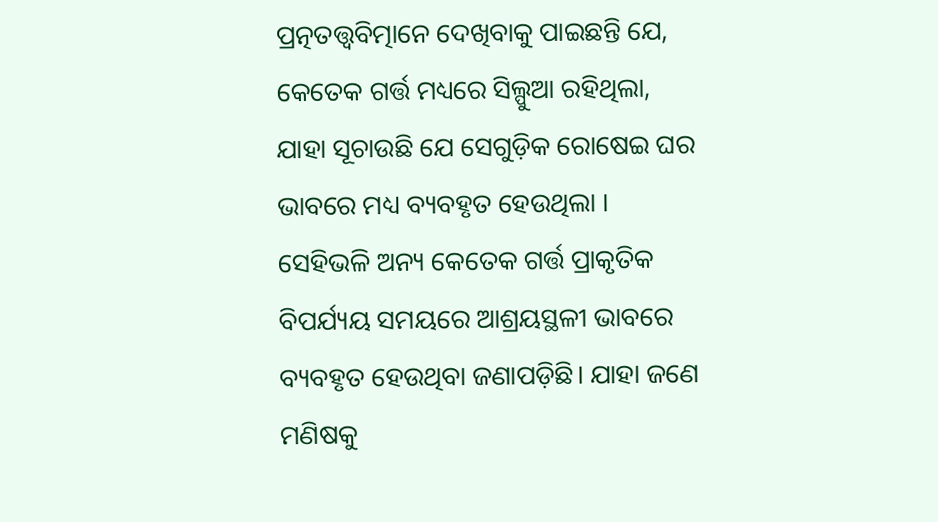ପ୍ରତ୍ନତତ୍ତ୍ୱବିତ୍ମାନେ ଦେଖିବାକୁ ପାଇଛନ୍ତି ଯେ, କେତେକ ଗର୍ତ୍ତ ମଧ୍ୟରେ ସିଲ୍ପୁଆ ରହିଥିଲା, ଯାହା ସୂଚାଉଛି ଯେ ସେଗୁଡ଼ିକ ରୋଷେଇ ଘର ଭାବରେ ମଧ୍ୟ ବ୍ୟବହୃତ ହେଉଥିଲା । ସେହିଭଳି ଅନ୍ୟ କେତେକ ଗର୍ତ୍ତ ପ୍ରାକୃତିକ ବିପର୍ଯ୍ୟୟ ସମୟରେ ଆଶ୍ରୟସ୍ଥଳୀ ଭାବରେ ବ୍ୟବହୃତ ହେଉଥିବା ଜଣାପଡ଼ିଛି। ଯାହା ଜଣେ ମଣିଷକୁ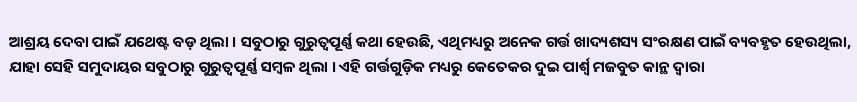ଆଶ୍ରୟ ଦେବା ପାଇଁ ଯଥେଷ୍ଟ ବଡ଼ ଥିଲା । ସବୁଠାରୁ ଗୁରୁତ୍ୱପୂର୍ଣ୍ଣ କଥା ହେଉଛି, ଏଥିମଧ୍ୟରୁ ଅନେକ ଗର୍ତ୍ତ ଖାଦ୍ୟଶସ୍ୟ ସଂରକ୍ଷଣ ପାଇଁ ବ୍ୟବହୃତ ହେଉଥିଲା, ଯାହା ସେହି ସମୁଦାୟର ସବୁଠାରୁ ଗୁରୁତ୍ୱପୂର୍ଣ୍ଣ ସମ୍ବଳ ଥିଲା । ଏହି ଗର୍ତ୍ତଗୁଡ଼ିକ ମଧ୍ୟରୁ କେତେକର ଦୁଇ ପାର୍ଶ୍ୱ ମଜବୁତ କାନ୍ଥ ଦ୍ୱାରା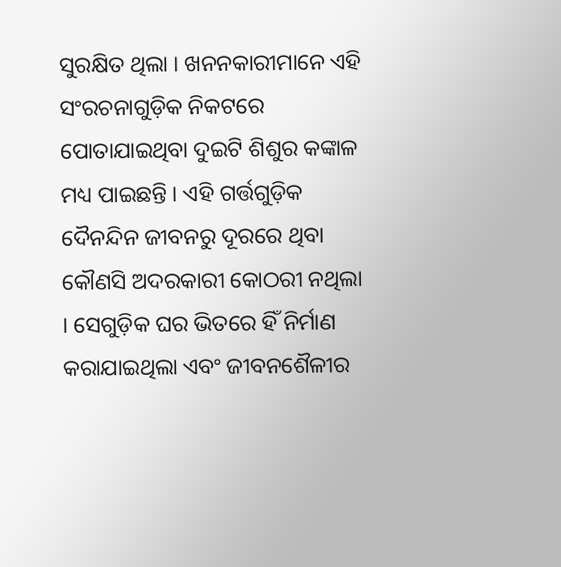ସୁରକ୍ଷିତ ଥିଲା । ଖନନକାରୀମାନେ ଏହି ସଂରଚନାଗୁଡ଼ିକ ନିକଟରେ ପୋତାଯାଇଥିବା ଦୁଇଟି ଶିଶୁର କଙ୍କାଳ ମଧ୍ୟ ପାଇଛନ୍ତି । ଏହି ଗର୍ତ୍ତଗୁଡ଼ିକ ଦୈନନ୍ଦିନ ଜୀବନରୁ ଦୂରରେ ଥିବା କୌଣସି ଅଦରକାରୀ କୋଠରୀ ନଥିଲା । ସେଗୁଡ଼ିକ ଘର ଭିତରେ ହିଁ ନିର୍ମାଣ କରାଯାଇଥିଲା ଏବଂ ଜୀବନଶୈଳୀର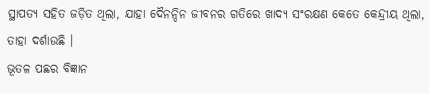ସ୍ଥାପତ୍ୟ ସହିତ ଜଡ଼ିତ ଥିଲା, ଯାହା ଦୈନନ୍ଦିନ ଜୀବନର ଗତିରେ ଖାଦ୍ୟ ସଂରକ୍ଷଣ କେତେ କେନ୍ଦ୍ରୀୟ ଥିଲା, ତାହା ଦର୍ଶାଉଛି ।
ଭୂତଳ ପଛର ବିଜ୍ଞାନ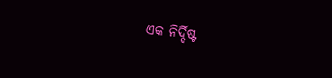ଏକ ନିର୍ଦ୍ଦିଷ୍ଟ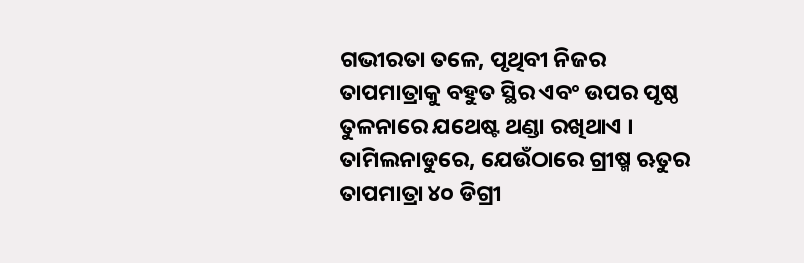ଗଭୀରତା ତଳେ, ପୃଥିବୀ ନିଜର ତାପମାତ୍ରାକୁ ବହୁତ ସ୍ଥିର ଏବଂ ଉପର ପୃଷ୍ଠ ତୁଳନାରେ ଯଥେଷ୍ଟ ଥଣ୍ଡା ରଖିଥାଏ । ତାମିଲନାଡୁରେ, ଯେଉଁଠାରେ ଗ୍ରୀଷ୍ମ ଋତୁର ତାପମାତ୍ରା ୪୦ ଡିଗ୍ରୀ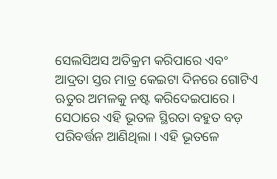ସେଲସିଅସ ଅତିକ୍ରମ କରିପାରେ ଏବଂ ଆଦ୍ରତା ସ୍ତର ମାତ୍ର କେଇଟା ଦିନରେ ଗୋଟିଏ ଋତୁର ଅମଳକୁ ନଷ୍ଟ କରିଦେଇପାରେ । ସେଠାରେ ଏହି ଭୂତଳ ସ୍ଥିରତା ବହୁତ ବଡ଼ ପରିବର୍ତ୍ତନ ଆଣିଥିଲା । ଏହି ଭୂତଳେ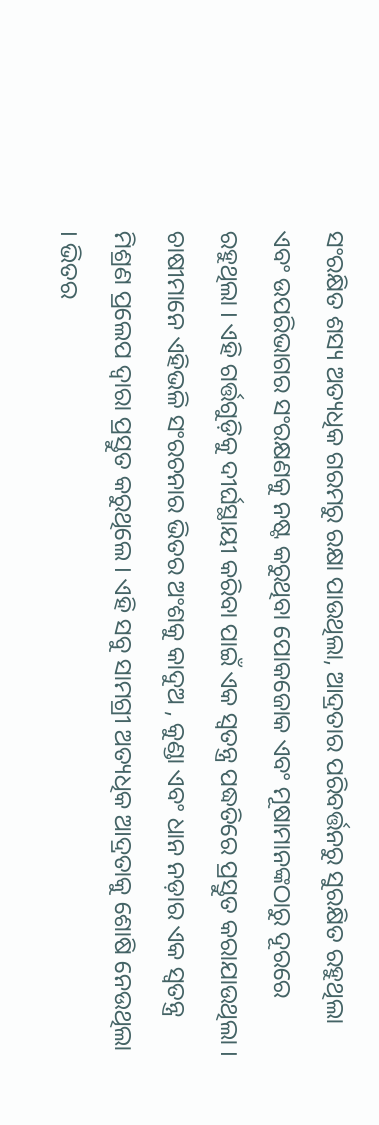ସଂରକ୍ଷିତ ଶସ୍ୟ ଅତ୍ୟଧିକ ଗରମରୁ ରକ୍ଷା ପାଉଥିଲା, ଆଦ୍ରତାର ପରିବର୍ତ୍ତନରୁ ସୁରକ୍ଷିତ ରହୁଥିଲା ଏବଂ ଉପରିଭାଗର ସଂରକ୍ଷଣକୁ ନଷ୍ଟ କରୁଥିବା ପୋକଜୋକ ଏବଂ ମୂଷାମାନଙ୍କଠାରୁ ଦୂରରେ ରହୁଥିଲା । ଏହି ଗର୍ତ୍ତଗୁଡ଼ିକୁ ଦୀର୍ଘସ୍ଥାୟୀ କରିବା ପାଇଁ ଏକ ସ୍ୱତନ୍ତ୍ର ପଦ୍ଧତିରେ ପ୍ରସ୍ତୁତ କରାଯାଉଥିଲା । ଚାଷୀମାନେ ଏହିଭଳି ସଂରଚନାର ଭିତର ଅଂଶକୁ କାଦୁଅ , କୁଣ୍ଡା ଏବଂ ଧାନ ନଡ଼ାର ଏକ ସ୍ୱତନ୍ତ୍ର ମିଶ୍ରଣ ପ୍ରଲେପ ଦ୍ୱାରା ପ୍ରସ୍ତୁତ କରୁଥିଲେ । ଏହି ସବୁ ସାମଗ୍ରୀ ଅତ୍ୟଧିକ ଆଦ୍ରତାକୁ ଶୋଷି ନେଉଥିଲା । ଭିତର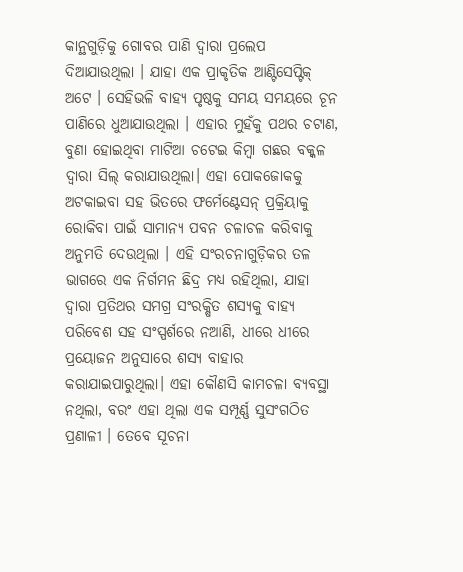କାନ୍ଥଗୁଡ଼ିକୁ ଗୋବର ପାଣି ଦ୍ୱାରା ପ୍ରଲେପ ଦିଆଯାଉଥିଲା । ଯାହା ଏକ ପ୍ରାକୃତିକ ଆଣ୍ଟିସେପ୍ଟିକ୍ ଅଟେ । ସେହିଭଳି ବାହ୍ୟ ପୃଷ୍ଠକୁ ସମୟ ସମୟରେ ଚୂନ ପାଣିରେ ଧୁଆଯାଉଥିଲା । ଏହାର ମୁହଁକୁ ପଥର ଚଟାଣ, ବୁଣା ହୋଇଥିବା ମାଟିଆ ଚଟେଇ କିମ୍ବା ଗଛର ବକ୍କଳ ଦ୍ୱାରା ସିଲ୍ କରାଯାଉଥିଲା। ଏହା ପୋକଜୋକକୁ ଅଟକାଇବା ସହ ଭିତରେ ଫର୍ମେଣ୍ଟେସନ୍ ପ୍ରକ୍ରିୟାକୁ ରୋକିବା ପାଇଁ ସାମାନ୍ୟ ପବନ ଚଳାଚଳ କରିବାକୁ ଅନୁମତି ଦେଉଥିଲା । ଏହି ସଂରଚନାଗୁଡ଼ିକର ତଳ ଭାଗରେ ଏକ ନିର୍ଗମନ ଛିଦ୍ର ମଧ୍ୟ ରହିଥିଲା, ଯାହା ଦ୍ୱାରା ପ୍ରତିଥର ସମଗ୍ର ସଂରକ୍ଷିତ ଶସ୍ୟକୁ ବାହ୍ୟ ପରିବେଶ ସହ ସଂସ୍ପର୍ଶରେ ନଆଣି, ଧୀରେ ଧୀରେ ପ୍ରୟୋଜନ ଅନୁସାରେ ଶସ୍ୟ ବାହାର କରାଯାଇପାରୁଥିଲା। ଏହା କୌଣସି କାମଚଳା ବ୍ୟବସ୍ଥା ନଥିଲା, ବରଂ ଏହା ଥିଲା ଏକ ସମ୍ପୂର୍ଣ୍ଣ ସୁସଂଗଠିତ ପ୍ରଣାଳୀ । ତେବେ ସୂଚନା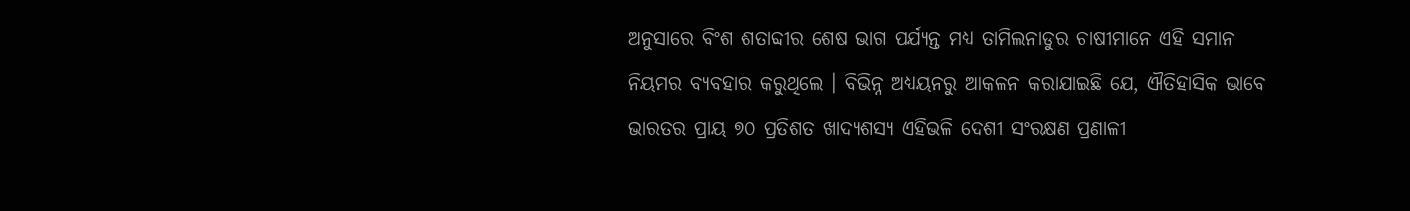ଅନୁସାରେ ବିଂଶ ଶତାବ୍ଦୀର ଶେଷ ଭାଗ ପର୍ଯ୍ୟନ୍ତ ମଧ୍ୟ ତାମିଲନାଡୁର ଚାଷୀମାନେ ଏହି ସମାନ ନିୟମର ବ୍ୟବହାର କରୁଥିଲେ । ବିଭିନ୍ନ ଅଧ୍ୟୟନରୁ ଆକଳନ କରାଯାଇଛି ଯେ, ଐତିହାସିକ ଭାବେ ଭାରତର ପ୍ରାୟ ୭୦ ପ୍ରତିଶତ ଖାଦ୍ୟଶସ୍ୟ ଏହିଭଳି ଦେଶୀ ସଂରକ୍ଷଣ ପ୍ରଣାଳୀ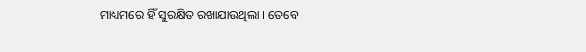ମାଧ୍ୟମରେ ହିଁ ସୁରକ୍ଷିତ ରଖାଯାଉଥିଲା । ତେବେ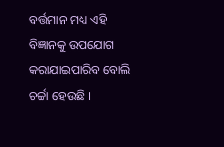ବର୍ତ୍ତମାନ ମଧ୍ୟ ଏହି ବିଜ୍ଞାନକୁ ଉପଯୋଗ କରାଯାଇପାରିବ ବୋଲି ଚର୍ଚ୍ଚା ହେଉଛି ।